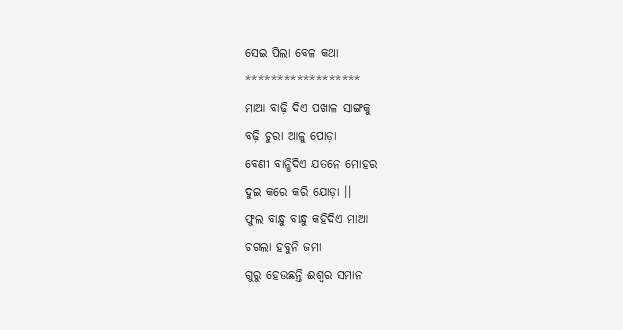ସେଇ ପିଲା ବେଳ କଥା
******************
ମାଆ ବାଢ଼ି ଦିଏ ପଖାଳ ସାଙ୍ଗକୁ
ବଢ଼ି ଚୁରା ଆଳୁ ପୋଡ଼ା
ବେଣୀ ବାନ୍ଧିଦିଏ ଯତନେ ମୋହର
ଦୁଇ କରେ କରି ଯୋଡ଼ା ।।
ଫୁଲ ବାନ୍ଧୁ ବାନ୍ଧୁ କହିଦିଏ ମାଆ
ଚଗଲା ହବୁନି ଜମା
ଗୁରୁ ହେଉଛନ୍ତି ଈଶ୍ୱର ସମାନ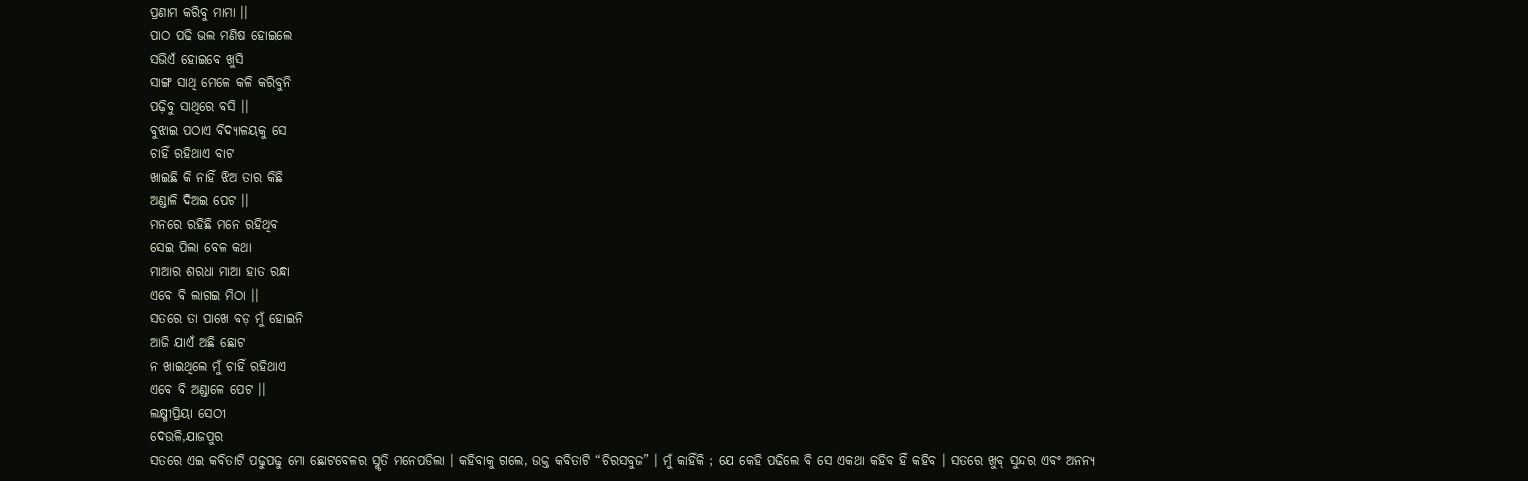ପ୍ରଣାମ କରିବୁ ମାମା ।।
ପାଠ ପଢି ଭଲ ମଣିଷ ହୋଇଲେ
ସଭିଏଁ ହୋଇବେ ଖୁସି
ସାଙ୍ଗ ସାଥି ମେଳେ କଳି କରିବୁନି
ପଢ଼ିବୁ ସାଥିରେ ବସି ।।
ବୁଝାଇ ପଠାଏ ବିଦ୍ୟାଳୟକୁ ସେ
ଚାହିଁ ରହିଥାଏ ବାଟ
ଖାଇଛି କି ନାହିଁ ଝିଅ ତାର କିଛି
ଅଣ୍ଡାଳି ଦିଅଇ ପେଟ ।।
ମନରେ ରହିଛି ମନେ ରହିଥିବ
ସେଇ ପିଲା ବେଳ କଥା
ମାଆର ଶରଧା ମାଆ ହାତ ରନ୍ଧା
ଏବେ ବି ଲାଗଇ ମିଠା ।।
ସତରେ ତା ପାଖେ ବଡ଼ ମୁଁ ହୋଇନି
ଆଜି ଯାଏଁ ଅଛି ଛୋଟ
ନ ଖାଇଥିଲେ ମୁଁ ଚାହିଁ ରହିଥାଏ
ଏବେ ବି ଅଣ୍ଡାଳେ ପେଟ ।।
ଲକ୍ଷ୍ମୀପ୍ରିୟା ସେଠୀ
ଦେଉଳି,ଯାଜପୁର
ସତରେ ଏଇ କବିତାଟି ପଢୁପଢୁ ମୋ ଛୋଟବେଳର ସ୍ମୃତି ମନେପଡିଲା । କହିବାକୁ ଗଲେ, ଉକ୍ତ କବିତାଟି “ଚିରସବୁଜ” । ମୁଁ କାହିଁକି ; ଯେ କେହି ପଢିଲେ ବି ସେ ଏକଥା କହିବ ହିଁ କହିବ । ସତରେ ଖୁବ୍ ସୁନ୍ଦର ଏବଂ ଅନନ୍ୟ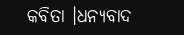କବିତା ।ଧନ୍ୟବାଦ